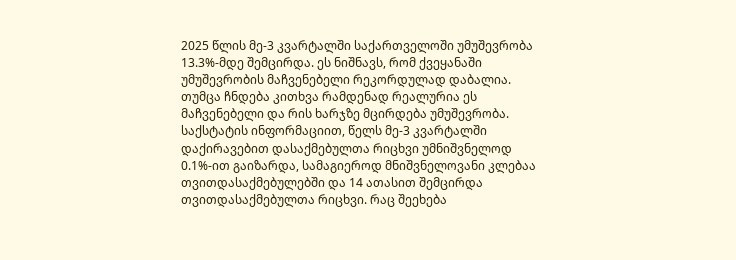2025 წლის მე-3 კვარტალში საქართველოში უმუშევრობა 13.3%-მდე შემცირდა. ეს ნიშნავს, რომ ქვეყანაში უმუშევრობის მაჩვენებელი რეკორდულად დაბალია. თუმცა ჩნდება კითხვა რამდენად რეალურია ეს მაჩვენებელი და რის ხარჯზე მცირდება უმუშევრობა.
საქსტატის ინფორმაციით, წელს მე-3 კვარტალში დაქირავებით დასაქმებულთა რიცხვი უმნიშვნელოდ 0.1%-ით გაიზარდა, სამაგიეროდ მნიშვნელოვანი კლებაა თვითდასაქმებულებში და 14 ათასით შემცირდა თვითდასაქმებულთა რიცხვი. რაც შეეხება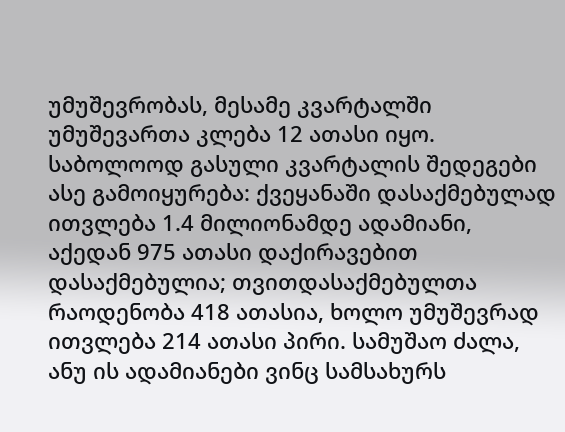უმუშევრობას, მესამე კვარტალში უმუშევართა კლება 12 ათასი იყო.
საბოლოოდ გასული კვარტალის შედეგები ასე გამოიყურება: ქვეყანაში დასაქმებულად ითვლება 1.4 მილიონამდე ადამიანი, აქედან 975 ათასი დაქირავებით დასაქმებულია; თვითდასაქმებულთა რაოდენობა 418 ათასია, ხოლო უმუშევრად ითვლება 214 ათასი პირი. სამუშაო ძალა, ანუ ის ადამიანები ვინც სამსახურს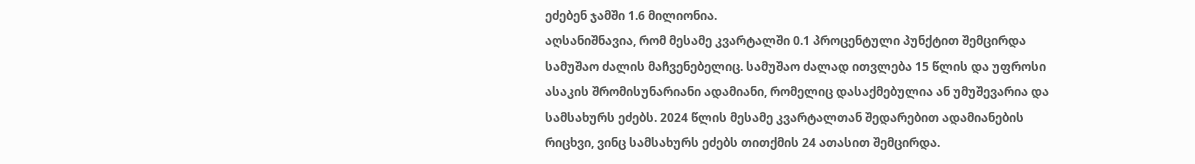ეძებენ ჯამში 1.6 მილიონია.
აღსანიშნავია, რომ მესამე კვარტალში 0.1 პროცენტული პუნქტით შემცირდა სამუშაო ძალის მაჩვენებელიც. სამუშაო ძალად ითვლება 15 წლის და უფროსი ასაკის შრომისუნარიანი ადამიანი, რომელიც დასაქმებულია ან უმუშევარია და სამსახურს ეძებს. 2024 წლის მესამე კვარტალთან შედარებით ადამიანების რიცხვი, ვინც სამსახურს ეძებს თითქმის 24 ათასით შემცირდა.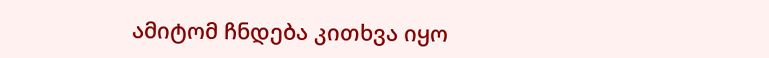ამიტომ ჩნდება კითხვა იყო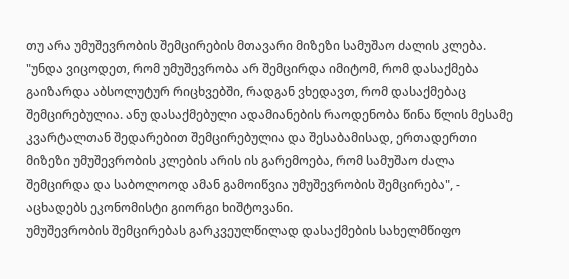თუ არა უმუშევრობის შემცირების მთავარი მიზეზი სამუშაო ძალის კლება.
"უნდა ვიცოდეთ, რომ უმუშევრობა არ შემცირდა იმიტომ, რომ დასაქმება გაიზარდა აბსოლუტურ რიცხვებში, რადგან ვხედავთ, რომ დასაქმებაც შემცირებულია. ანუ დასაქმებული ადამიანების რაოდენობა წინა წლის მესამე კვარტალთან შედარებით შემცირებულია და შესაბამისად, ერთადერთი მიზეზი უმუშევრობის კლების არის ის გარემოება, რომ სამუშაო ძალა შემცირდა და საბოლოოდ ამან გამოიწვია უმუშევრობის შემცირება", - აცხადებს ეკონომისტი გიორგი ხიშტოვანი.
უმუშევრობის შემცირებას გარკვეულწილად დასაქმების სახელმწიფო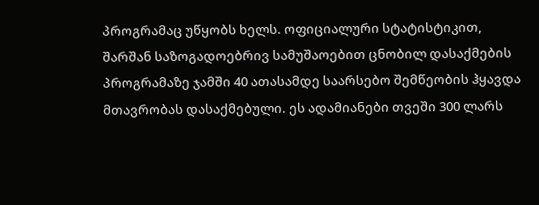პროგრამაც უწყობს ხელს. ოფიციალური სტატისტიკით, შარშან საზოგადოებრივ სამუშაოებით ცნობილ დასაქმების პროგრამაზე ჯამში 40 ათასამდე საარსებო შემწეობის ჰყავდა მთავრობას დასაქმებული. ეს ადამიანები თვეში 300 ლარს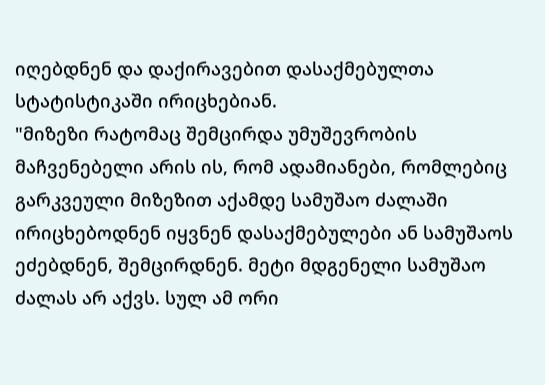იღებდნენ და დაქირავებით დასაქმებულთა სტატისტიკაში ირიცხებიან.
"მიზეზი რატომაც შემცირდა უმუშევრობის მაჩვენებელი არის ის, რომ ადამიანები, რომლებიც გარკვეული მიზეზით აქამდე სამუშაო ძალაში ირიცხებოდნენ იყვნენ დასაქმებულები ან სამუშაოს ეძებდნენ, შემცირდნენ. მეტი მდგენელი სამუშაო ძალას არ აქვს. სულ ამ ორი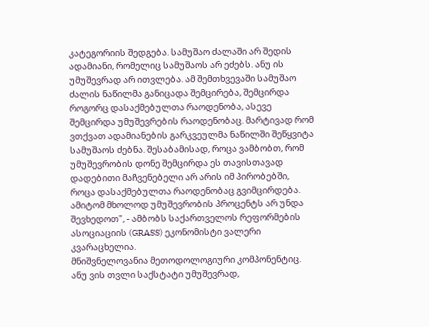კატეგორიის შედგება. სამუშაო ძალაში არ შედის ადამიანი, რომელიც სამუშაოს არ ეძებს. ანუ ის უმუშევრად არ ითვლება. ამ შემთხვევაში სამუშაო ძალის ნაწილმა განიცადა შემცირება, შემცირდა როგორც დასაქმებულთა რაოდენობა, ასევე შემცირდა უმუშევრების რაოდენობაც. მარტივად რომ ვთქვათ ადამიანების გარკვეულმა ნაწილში შეწყვიტა სამუშაოს ძებნა. შესაბამისად, როცა ვამბობთ, რომ უმუშევრობის დონე შემცირდა ეს თავისთავად დადებითი მაჩვენებელი არ არის იმ პირობებში, როცა დასაქმებულთა რაოდენობაც გვიმცირდება. ამიტომ მხოლოდ უმუშევრობის პროცენტს არ უნდა შევხედოთ", - ამბობს საქართველოს რეფორმების ასოციაციის (GRASS) ეკონომისტი ვალერი კვარაცხელია.
მნიშვნელოვანია მეთოდოლოგიური კომპონენტიც. ანუ ვის თვლი საქსტატი უმუშევრად,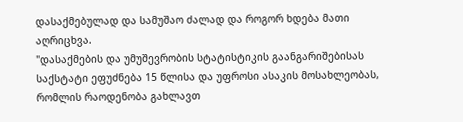დასაქმებულად და სამუშაო ძალად და როგორ ხდება მათი აღრიცხვა.
"დასაქმების და უმუშევრობის სტატისტიკის გაანგარიშებისას საქსტატი ეფუძნება 15 წლისა და უფროსი ასაკის მოსახლეობას, რომლის რაოდენობა გახლავთ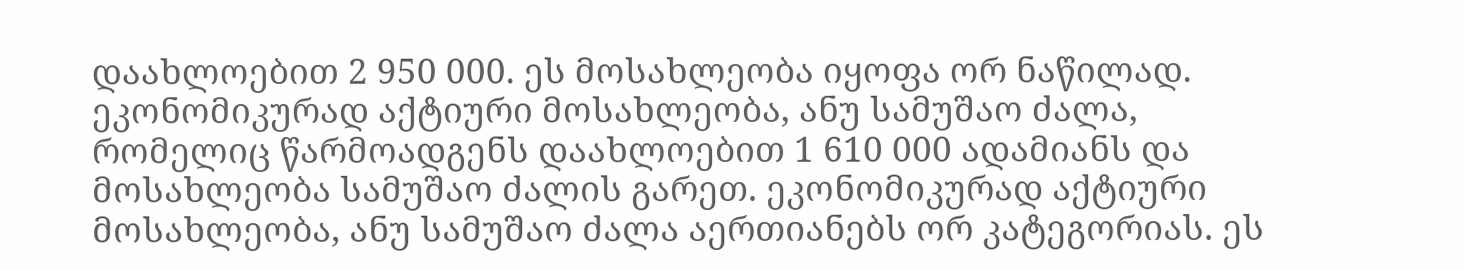დაახლოებით 2 950 000. ეს მოსახლეობა იყოფა ორ ნაწილად. ეკონომიკურად აქტიური მოსახლეობა, ანუ სამუშაო ძალა, რომელიც წარმოადგენს დაახლოებით 1 610 000 ადამიანს და მოსახლეობა სამუშაო ძალის გარეთ. ეკონომიკურად აქტიური მოსახლეობა, ანუ სამუშაო ძალა აერთიანებს ორ კატეგორიას. ეს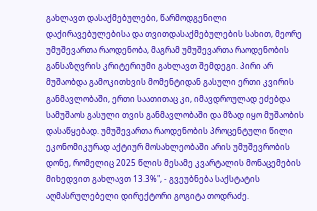გახლავთ დასაქმებულები, წარმოდგენილი დაქირავებულებისა და თვითდასაქმებულების სახით, მეორე უმუშევართა რაოდენობა, მაგრამ უმუშევართა რაოდენობის განსაზღვრის კრიტერიუმი გახლავთ შემდეგი. პირი არ მუშაობდა გამოკითხვის მომენტიდან გასული ერთი კვირის განმავლობაში, ერთი საათითაც კი, იმავდროულად ეძებდა სამუშაოს გასული თვის განმავლობაში და მზად იყო მუშაობის დასაწყებად. უმუშევართა რაოდენობის პროცენტული წილი ეკონომიკურად აქტიურ მოსახლეობაში არის უმუშევრობის დონე, რომელიც 2025 წლის მესამე კვარტალის მონაცემების მიხედვით გახლავთ 13.3%", - გვეუბნება საქსტატის აღმასრულებელი დირექტორი გოგიტა თოდრაძე.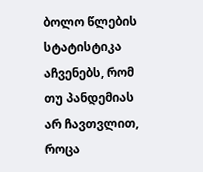ბოლო წლების სტატისტიკა აჩვენებს, რომ თუ პანდემიას არ ჩავთვლით, როცა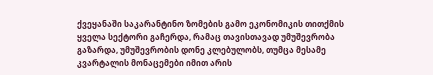ქვეყანაში საკარანტინო ზომების გამო ეკონომიკის თითქმის ყველა სექტორი გაჩერდა, რამაც თავისთავად უმუშევრობა გაზარდა, უმუშევრობის დონე კლებულობს, თუმცა მესამე კვარტალის მონაცემები იმით არის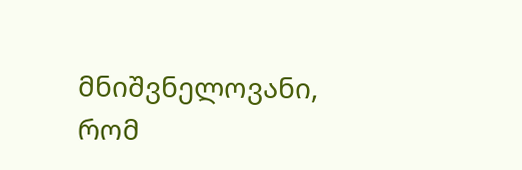მნიშვნელოვანი, რომ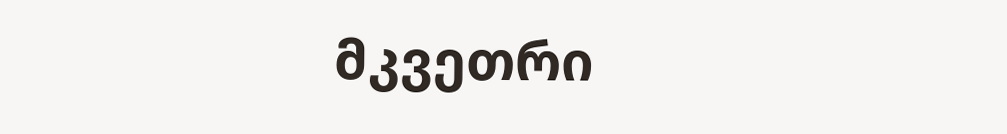მკვეთრი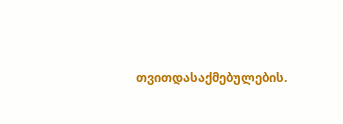თვითდასაქმებულების.